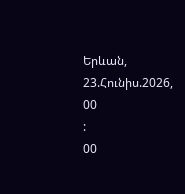Երևան, 23.Հունիս.2026,
00
:
00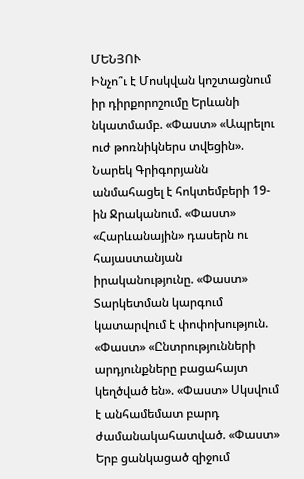ՄԵՆՅՈՒ
Ինչո՞ւ է Մոսկվան կոշտացնում իր դիրքորոշումը Երևանի նկատմամբ. «Փաստ» «Ապրելու ուժ թոռնիկներս տվեցին». Նարեկ Գրիգորյանն անմահացել է հոկտեմբերի 19-ին Ջրականում. «Փաստ» «Հարևանային» դասերն ու հայաստանյան իրականությունը. «Փաստ» Տարկետման կարգում կատարվում է փոփոխություն. «Փաստ» «Ընտրությունների արդյունքները բացահայտ կեղծված են». «Փաստ» Սկսվում է անհամեմատ բարդ ժամանակահատված. «Փաստ» Երբ ցանկացած զիջում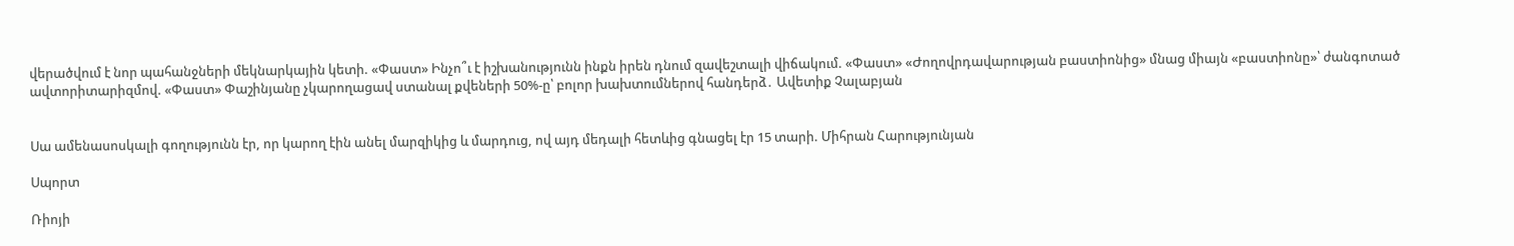վերածվում է նոր պահանջների մեկնարկային կետի. «Փաստ» Ինչո՞ւ է իշխանությունն ինքն իրեն դնում զավեշտալի վիճակում. «Փաստ» «Ժողովրդավարության բաստիոնից» մնաց միայն «բաստիոնը»՝ ժանգոտած ավտորիտարիզմով. «Փաստ» Փաշինյանը չկարողացավ ստանալ քվեների 50%-ը՝ բոլոր խախտումներով հանդերձ․ Ավետիք Չալաբյան


Սա ամենասոսկալի գողությունն էր, որ կարող էին անել մարզիկից և մարդուց, ով այդ մեդալի հետևից գնացել էր 15 տարի. Միհրան Հարությունյան

Սպորտ

Ռիոյի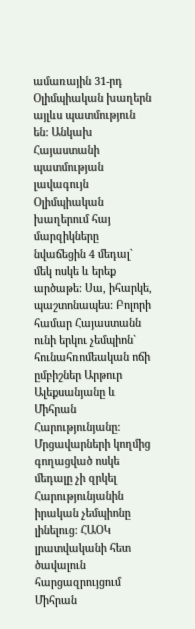ամառային 31-րդ Օլիմպիական խաղերն այլևս պատմություն են: Անկախ Հայաստանի պատմության լավագույն Օլիմպիական խաղերում հայ մարզիկները նվաճեցին 4 մեդալ` մեկ ոսկե և երեք արծաթե: Սա, իհարկե, պաշտոնապես: Բոլորի համար Հայաստանն ունի երկու չեմպիոն` հունահռոմեական ոճի ըմբիշներ Արթուր Ալեքսանյանը և Միհրան Հարությունյանը: Մրցավարների կողմից գողացված ոսկե մեդալը չի զրկել Հարությունյանին իրական չեմպիոնը լինելուց: ՀԱՕԿ լրատվականի հետ ծավալուն հարցազրույցում Միհրան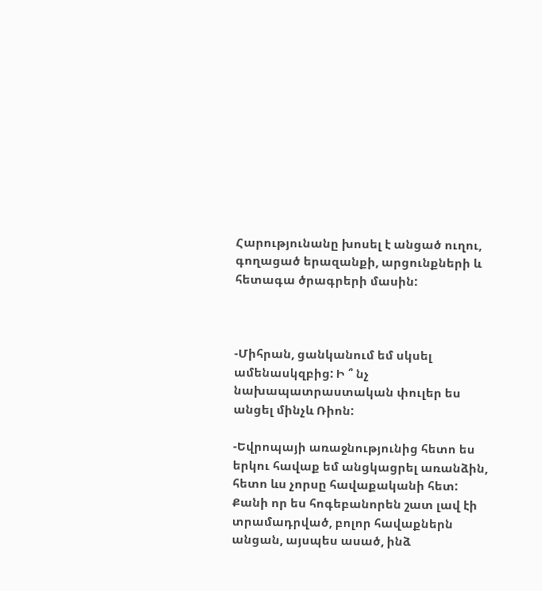Հարությունանը խոսել է անցած ուղու, գողացած երազանքի, արցունքների և հետագա ծրագրերի մասին:



-Միհրան, ցանկանում եմ սկսել ամենասկզբից: Ի ՞ նչ նախապատրաստական փուլեր ես անցել մինչև Ռիոն:

-Եվրոպայի առաջնությունից հետո ես երկու հավաք եմ անցկացրել առանձին, հետո ևս չորսը հավաքականի հետ: Քանի որ ես հոգեբանորեն շատ լավ էի տրամադրված, բոլոր հավաքներն անցան, այսպես ասած, ինձ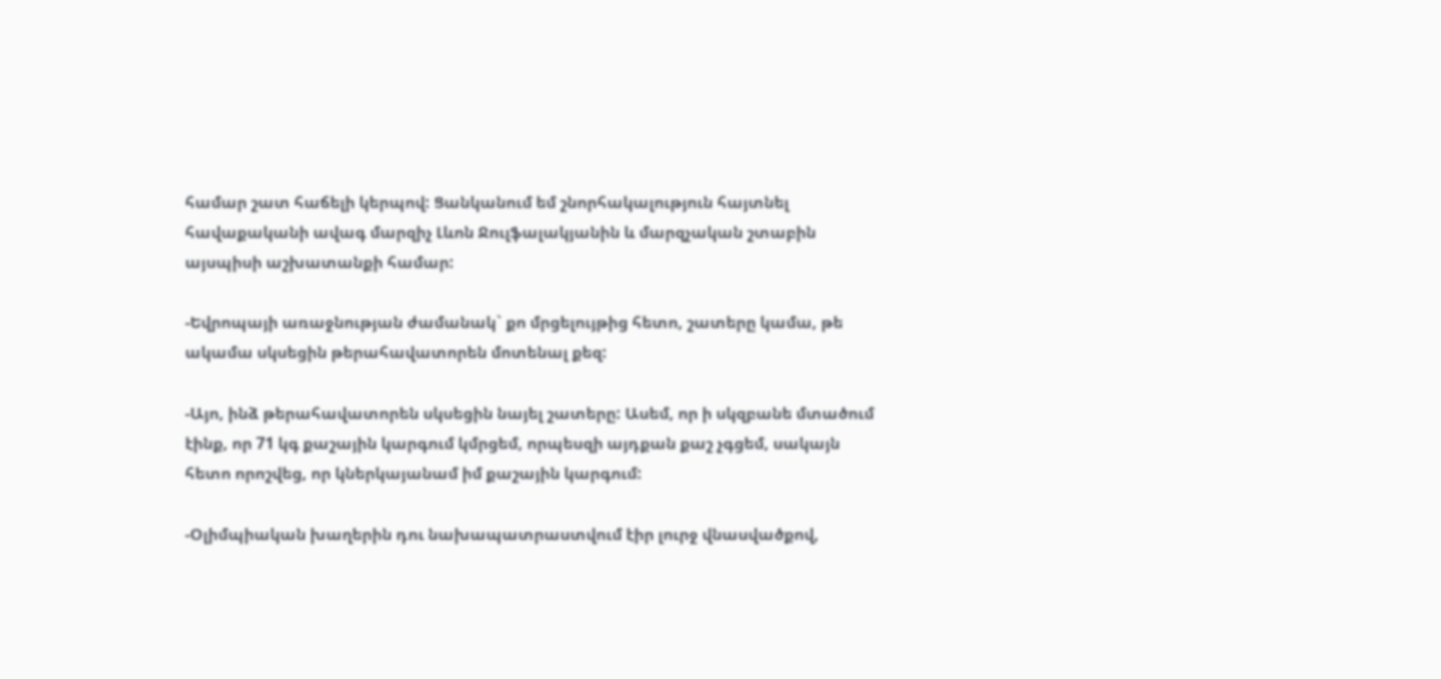համար շատ հաճելի կերպով: Ցանկանում եմ շնորհակալություն հայտնել հավաքականի ավագ մարզիչ Լևոն Ջուլֆալակյանին և մարզչական շտաբին այսպիսի աշխատանքի համար:

-Եվրոպայի առաջնության ժամանակ` քո մրցելույթից հետո, շատերը կամա, թե ակամա սկսեցին թերահավատորեն մոտենալ քեզ:

-Այո, ինձ թերահավատորեն սկսեցին նայել շատերը: Ասեմ, որ ի սկզբանե մտածում էինք, որ 71 կգ քաշային կարգում կմրցեմ, որպեսզի այդքան քաշ չգցեմ, սակայն հետո որոշվեց, որ կներկայանամ իմ քաշային կարգում:

-Օլիմպիական խաղերին դու նախապատրաստվում էիր լուրջ վնասվածքով,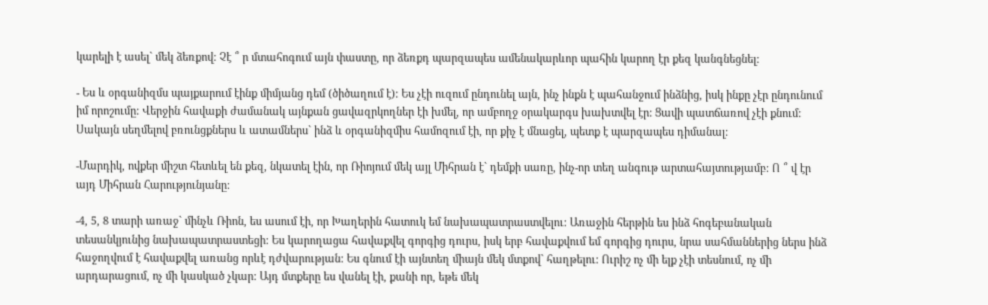կարելի է ասել` մեկ ձեռքով: Չէ ՞ ր մտահոգում այն փաստը, որ ձեռքդ պարզապես ամենակարևոր պահին կարող էր քեզ կանգնեցնել:

- Ես և օրգանիզմս պայքարում էինք միմյանց դեմ (ծիծաղում է): Ես չէի ուզում ընդունել այն, ինչ ինքն է պահանջում ինձնից, իսկ ինքը չէր ընդունում իմ որոշումը: Վերջին հավաքի ժամանակ այնքան ցավազրկողներ էի խմել, որ ամբողջ օրակարգս խախտվել էր: Ցավի պատճառով չէի քնում: Սակայն սեղմելով բռունցքներս և ատամներս` ինձ և օրգանիզմիս համոզում էի, որ քիչ է մնացել, պետք է պարզապես դիմանալ:

-Մարդիկ, ովքեր միշտ հետևել են քեզ, նկատել էին, որ Ռիոյում մեկ այլ Միհրան է` դեմքի սառը, ինչ-որ տեղ անգութ արտահայտությամբ: Ո ՞ վ էր այդ Միհրան Հարությունյանը:

-4, 5, 8 տարի առաջ` մինչև Ռիոն, ես ասում էի, որ Խաղերին հատուկ եմ նախապատրաստվելու: Առաջին հերթին ես ինձ հոգեբանական տեսանկյունից նախապատրաստեցի: Ես կարողացա հավաքվել գորգից դուրս, իսկ երբ հավաքվում եմ գորգից դուրս, նրա սահմաններից ներս ինձ հաջողվում է հավաքվել առանց որևէ դժվարության: Ես գնում էի այնտեղ միայն մեկ մտքով` հաղթելու: Ուրիշ ոչ մի ելք չէի տեսնում, ոչ մի արդարացում, ոչ մի կասկած չկար: Այդ մտքերը ես վանել էի, քանի որ, եթե մեկ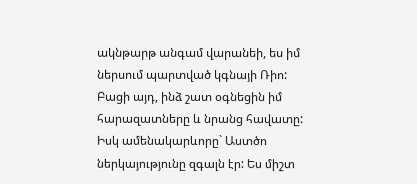ակնթարթ անգամ վարանեի, ես իմ ներսում պարտված կգնայի Ռիո: Բացի այդ, ինձ շատ օգնեցին իմ հարազատները և նրանց հավատը: Իսկ ամենակարևորը` Աստծո ներկայությունը զգալն էր: Ես միշտ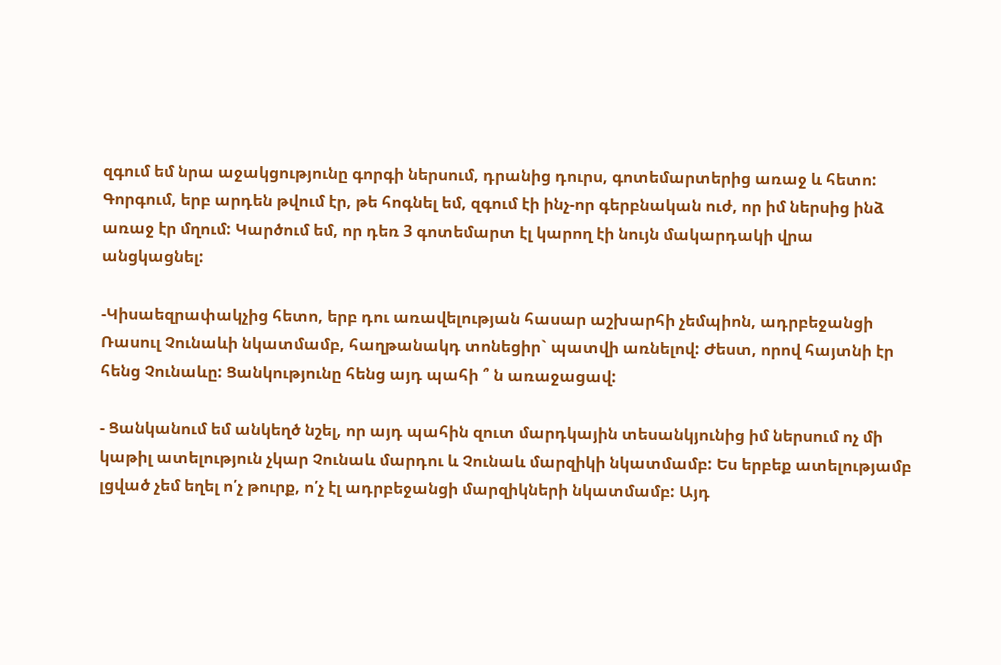զգում եմ նրա աջակցությունը գորգի ներսում, դրանից դուրս, գոտեմարտերից առաջ և հետո: Գորգում, երբ արդեն թվում էր, թե հոգնել եմ, զգում էի ինչ-որ գերբնական ուժ, որ իմ ներսից ինձ առաջ էր մղում: Կարծում եմ, որ դեռ 3 գոտեմարտ էլ կարող էի նույն մակարդակի վրա անցկացնել:

-Կիսաեզրափակչից հետո, երբ դու առավելության հասար աշխարհի չեմպիոն, ադրբեջանցի Ռասուլ Չունաևի նկատմամբ, հաղթանակդ տոնեցիր` պատվի առնելով: Ժեստ, որով հայտնի էր հենց Չունաևը: Ցանկությունը հենց այդ պահի ՞ ն առաջացավ:

- Ցանկանում եմ անկեղծ նշել, որ այդ պահին զուտ մարդկային տեսանկյունից իմ ներսում ոչ մի կաթիլ ատելություն չկար Չունաև մարդու և Չունաև մարզիկի նկատմամբ: Ես երբեք ատելությամբ լցված չեմ եղել ո՛չ թուրք, ո՛չ էլ ադրբեջանցի մարզիկների նկատմամբ: Այդ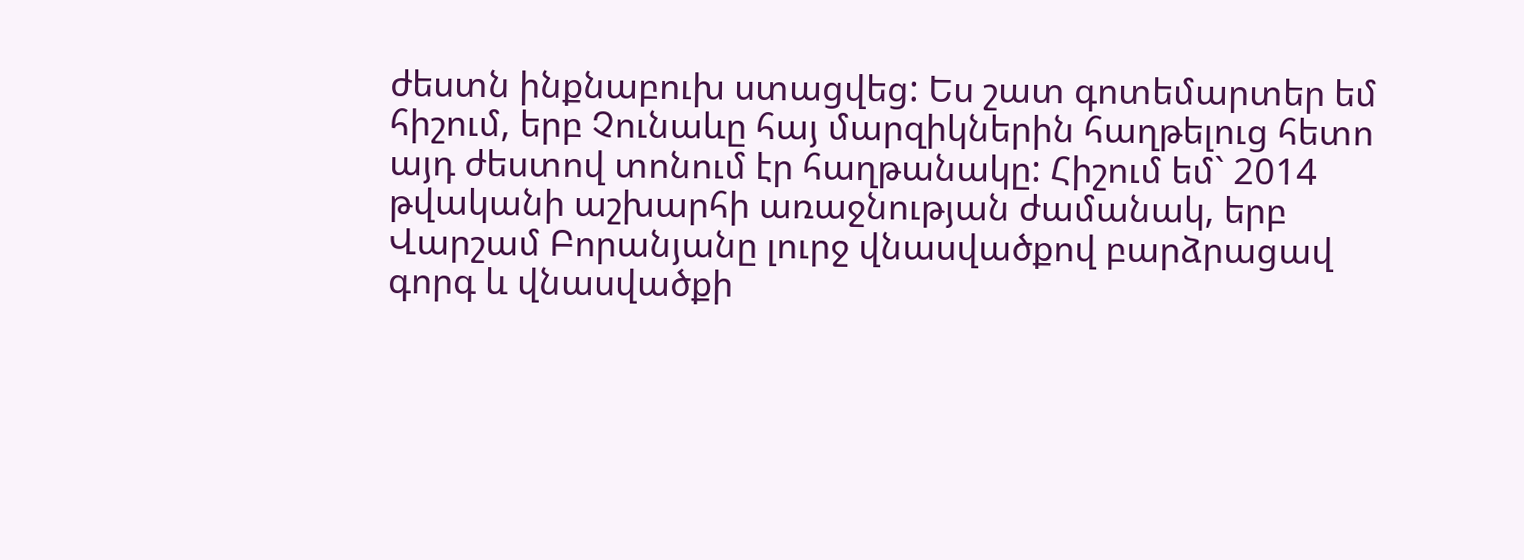ժեստն ինքնաբուխ ստացվեց: Ես շատ գոտեմարտեր եմ հիշում, երբ Չունաևը հայ մարզիկներին հաղթելուց հետո այդ ժեստով տոնում էր հաղթանակը: Հիշում եմ` 2014 թվականի աշխարհի առաջնության ժամանակ, երբ Վարշամ Բորանյանը լուրջ վնասվածքով բարձրացավ գորգ և վնասվածքի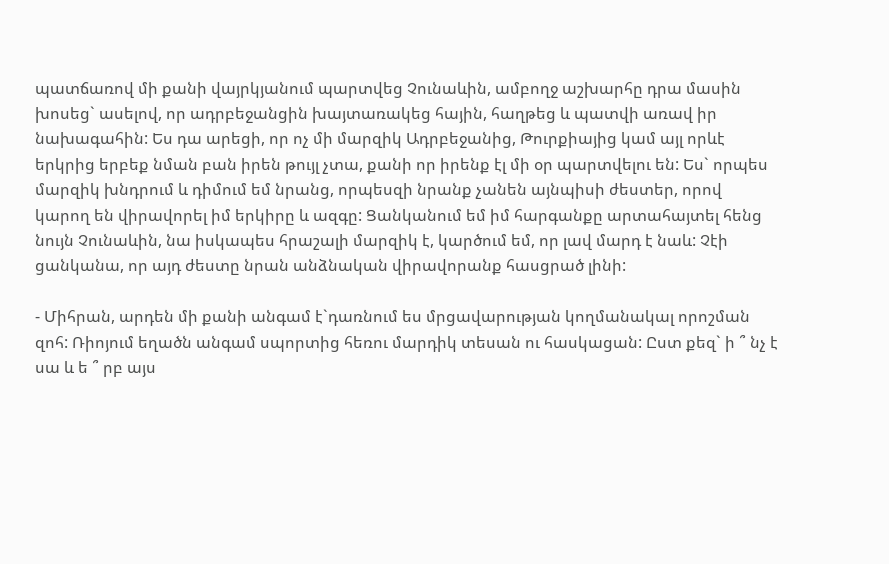պատճառով մի քանի վայրկյանում պարտվեց Չունաևին, ամբողջ աշխարհը դրա մասին խոսեց` ասելով, որ ադրբեջանցին խայտառակեց հային, հաղթեց և պատվի առավ իր նախագահին: Ես դա արեցի, որ ոչ մի մարզիկ Ադրբեջանից, Թուրքիայից կամ այլ որևէ երկրից երբեք նման բան իրեն թույլ չտա, քանի որ իրենք էլ մի օր պարտվելու են: Ես` որպես մարզիկ խնդրում և դիմում եմ նրանց, որպեսզի նրանք չանեն այնպիսի ժեստեր, որով կարող են վիրավորել իմ երկիրը և ազգը: Ցանկանում եմ իմ հարգանքը արտահայտել հենց նույն Չունաևին, նա իսկապես հրաշալի մարզիկ է, կարծում եմ, որ լավ մարդ է նաև: Չէի ցանկանա, որ այդ ժեստը նրան անձնական վիրավորանք հասցրած լինի:

- Միհրան, արդեն մի քանի անգամ է`դառնում ես մրցավարության կողմանակալ որոշման զոհ: Ռիոյում եղածն անգամ սպորտից հեռու մարդիկ տեսան ու հասկացան: Ըստ քեզ` ի ՞ նչ է սա և ե ՞ րբ այս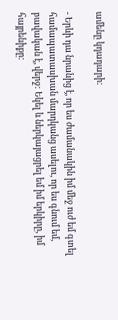ամենը կդադարի:

- Երևի դա նրանից է, որ ես ժամանակին իմ մեջ ուժ եմ գտել համապատասխան մարդկանց ասելու, որ ես գնում եմ, բավական է, վերջ: Եկել և ներկայացրել եմ իմ երկիրը, իմ հայրենիքը: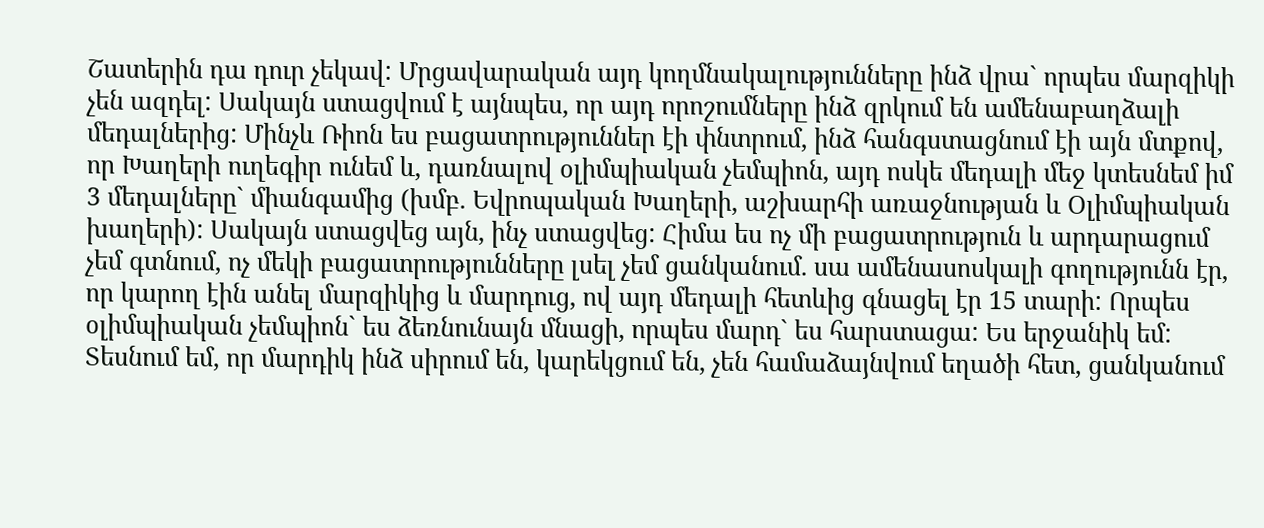Շատերին դա դուր չեկավ: Մրցավարական այդ կողմնակալությունները ինձ վրա` որպես մարզիկի չեն ազդել: Սակայն ստացվում է այնպես, որ այդ որոշումները ինձ զրկում են ամենաբաղձալի մեդալներից: Մինչև Ռիոն ես բացատրություններ էի փնտրում, ինձ հանգստացնում էի այն մտքով, որ Խաղերի ուղեգիր ունեմ և, դառնալով օլիմպիական չեմպիոն, այդ ոսկե մեդալի մեջ կտեսնեմ իմ 3 մեդալները` միանգամից (խմբ. Եվրոպական Խաղերի, աշխարհի առաջնության և Օլիմպիական խաղերի): Սակայն ստացվեց այն, ինչ ստացվեց: Հիմա ես ոչ մի բացատրություն և արդարացում չեմ գտնում, ոչ մեկի բացատրությունները լսել չեմ ցանկանում. սա ամենասոսկալի գողությունն էր, որ կարող էին անել մարզիկից և մարդուց, ով այդ մեդալի հետևից գնացել էր 15 տարի: Որպես օլիմպիական չեմպիոն` ես ձեռնունայն մնացի, որպես մարդ` ես հարստացա: Ես երջանիկ եմ: Տեսնում եմ, որ մարդիկ ինձ սիրում են, կարեկցում են, չեն համաձայնվում եղածի հետ, ցանկանում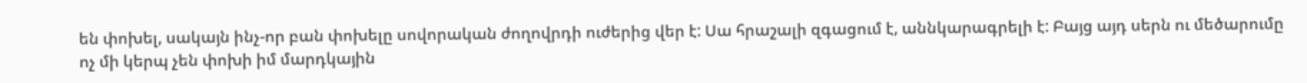են փոխել, սակայն ինչ-որ բան փոխելը սովորական ժողովրդի ուժերից վեր է: Սա հրաշալի զգացում է, աննկարագրելի է: Բայց այդ սերն ու մեծարումը ոչ մի կերպ չեն փոխի իմ մարդկային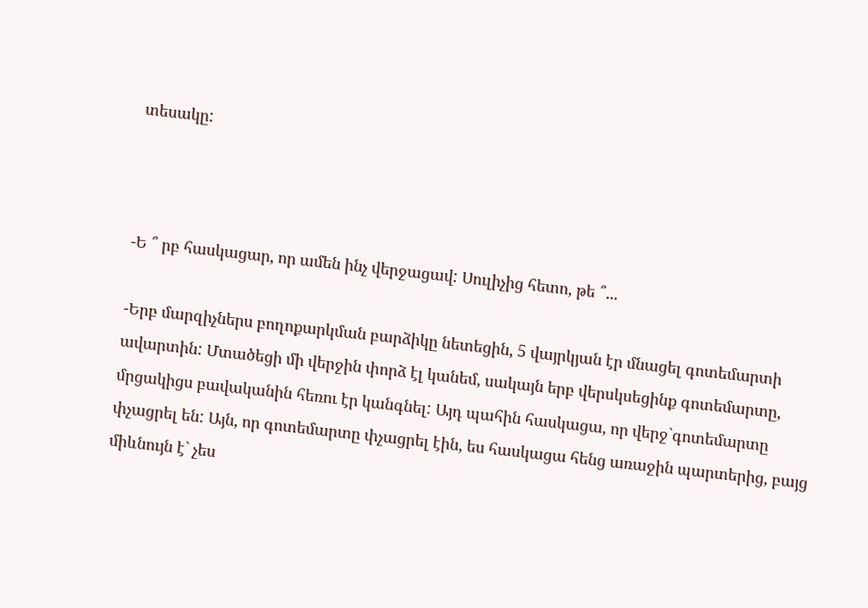տեսակը:



-Ե ՞ րբ հասկացար, որ ամեն ինչ վերջացավ: Սուլիչից հետո, թե ՞...

-Երբ մարզիչներս բողոքարկման բարձիկը նետեցին, 5 վայրկյան էր մնացել գոտեմարտի ավարտին: Մտածեցի մի վերջին փորձ էլ կանեմ, սակայն երբ վերսկսեցինք գոտեմարտը, մրցակիցս բավականին հեռու էր կանգնել: Այդ պահին հասկացա, որ վերջ`գոտեմարտը փչացրել են: Այն, որ գոտեմարտը փչացրել էին, ես հասկացա հենց առաջին պարտերից, բայց միևնույն է` չես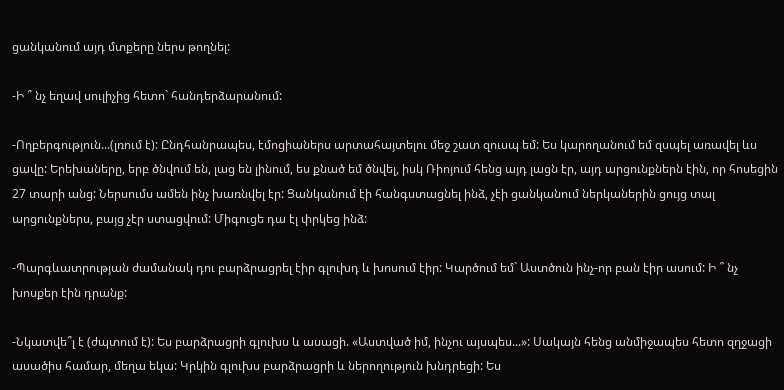ցանկանում այդ մտքերը ներս թողնել:

-Ի ՞ նչ եղավ սուլիչից հետո` հանդերձարանում:

-Ողբերգություն...(լռում է): Ընդհանրապես, էմոցիաներս արտահայտելու մեջ շատ զուսպ եմ: Ես կարողանում եմ զսպել առավել ևս ցավը: Երեխաները, երբ ծնվում են, լաց են լինում, ես քնած եմ ծնվել, իսկ Ռիոյում հենց այդ լացն էր, այդ արցունքներն էին, որ հոսեցին 27 տարի անց: Ներսումս ամեն ինչ խառնվել էր: Ցանկանում էի հանգստացնել ինձ, չէի ցանկանում ներկաներին ցույց տալ արցունքներս, բայց չէր ստացվում: Միգուցե դա էլ փրկեց ինձ:

-Պարգևատրության ժամանակ դու բարձրացրել էիր գլուխդ և խոսում էիր: Կարծում եմ` Աստծուն ինչ-որ բան էիր ասում: Ի ՞ նչ խոսքեր էին դրանք:

-Նկատվե՞լ է (ժպտում է): Ես բարձրացրի գլուխս և ասացի. «Աստված իմ, ինչու այսպես...»: Սակայն հենց անմիջապես հետո զղջացի ասածիս համար, մեղա եկա: Կրկին գլուխս բարձրացրի և ներողություն խնդրեցի: Ես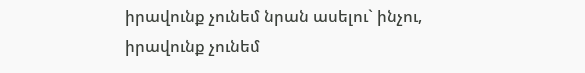իրավունք չունեմ նրան ասելու` ինչու, իրավունք չունեմ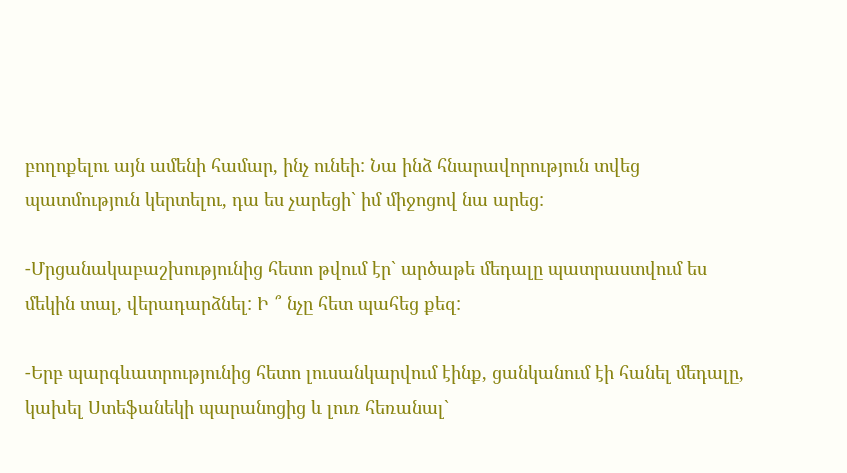բողոքելու այն ամենի համար, ինչ ունեի: Նա ինձ հնարավորություն տվեց պատմություն կերտելու, դա ես չարեցի` իմ միջոցով նա արեց:

-Մրցանակաբաշխությունից հետո թվում էր` արծաթե մեդալը պատրաստվում ես մեկին տալ, վերադարձնել: Ի ՞ նչը հետ պահեց քեզ:

-Երբ պարգևատրությունից հետո լուսանկարվում էինք, ցանկանում էի հանել մեդալը, կախել Ստեֆանեկի պարանոցից և լուռ հեռանալ`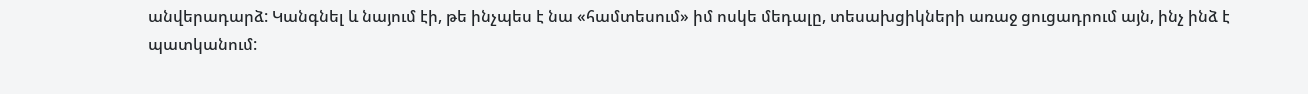անվերադարձ: Կանգնել և նայում էի, թե ինչպես է նա «համտեսում» իմ ոսկե մեդալը, տեսախցիկների առաջ ցուցադրում այն, ինչ ինձ է պատկանում: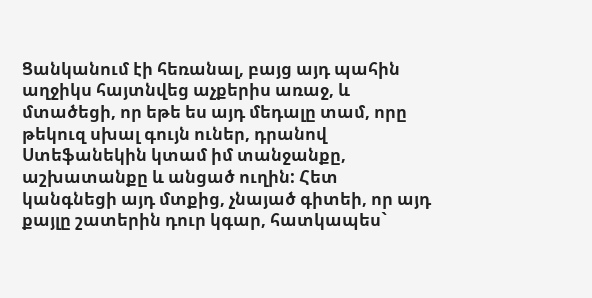Ցանկանում էի հեռանալ, բայց այդ պահին աղջիկս հայտնվեց աչքերիս առաջ, և մտածեցի, որ եթե ես այդ մեդալը տամ, որը թեկուզ սխալ գույն ուներ, դրանով Ստեֆանեկին կտամ իմ տանջանքը, աշխատանքը և անցած ուղին: Հետ կանգնեցի այդ մտքից, չնայած գիտեի, որ այդ քայլը շատերին դուր կգար, հատկապես`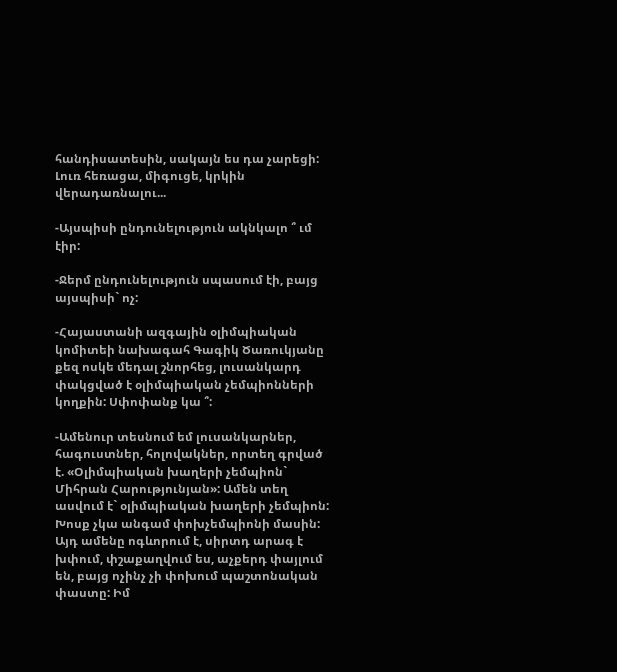հանդիսատեսին, սակայն ես դա չարեցի: Լուռ հեռացա, միգուցե, կրկին վերադառնալու...

-Այսպիսի ընդունելություն ակնկալո ՞ ւմ էիր:

-Ջերմ ընդունելություն սպասում էի, բայց այսպիսի` ոչ:

-Հայաստանի ազգային օլիմպիական կոմիտեի նախագահ Գագիկ Ծառուկյանը քեզ ոսկե մեդալ շնորհեց, լուսանկարդ փակցված է օլիմպիական չեմպիոնների կողքին: Սփոփանք կա ՞:

-Ամենուր տեսնում եմ լուսանկարներ, հագուստներ, հոլովակներ, որտեղ գրված է. «Օլիմպիական խաղերի չեմպիոն` Միհրան Հարությունյան»: Ամեն տեղ ասվում է` օլիմպիական խաղերի չեմպիոն: Խոսք չկա անգամ փոխչեմպիոնի մասին: Այդ ամենը ոգևորում է, սիրտդ արագ է խփում, փշաքաղվում ես, աչքերդ փայլում են, բայց ոչինչ չի փոխում պաշտոնական փաստը: Իմ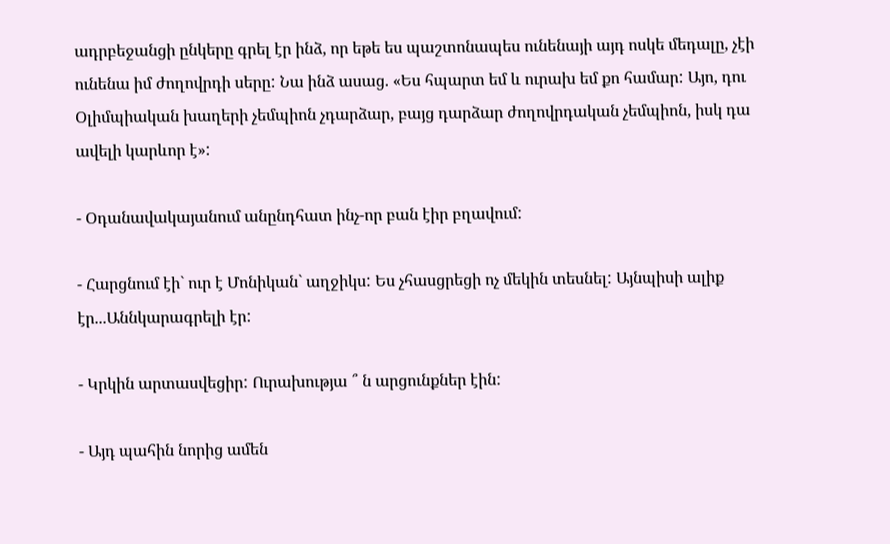ադրբեջանցի ընկերը գրել էր ինձ, որ եթե ես պաշտոնապես ունենայի այդ ոսկե մեդալը, չէի ունենա իմ ժողովրդի սերը: Նա ինձ ասաց. «Ես հպարտ եմ և ուրախ եմ քո համար: Այո, դու Օլիմպիական խաղերի չեմպիոն չդարձար, բայց դարձար ժողովրդական չեմպիոն, իսկ դա ավելի կարևոր է»:

- Օդանավակայանում անընդհատ ինչ-որ բան էիր բղավում:

- Հարցնում էի` ուր է Մոնիկան` աղջիկս: Ես չհասցրեցի ոչ մեկին տեսնել: Այնպիսի ալիք էր...Աննկարագրելի էր:

- Կրկին արտասվեցիր: Ուրախությա ՞ ն արցունքներ էին:

- Այդ պահին նորից ամեն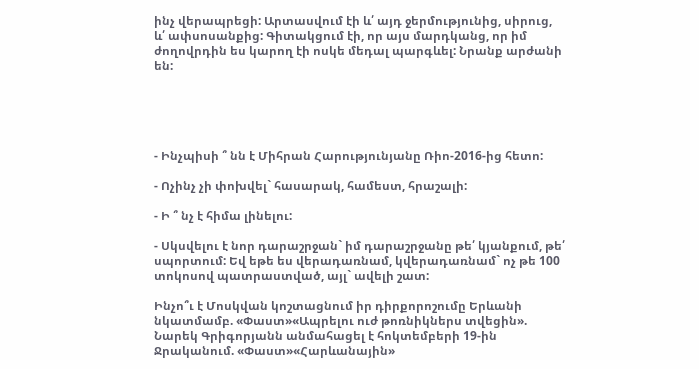ինչ վերապրեցի: Արտասվում էի և՛ այդ ջերմությունից, սիրուց, և՛ ափսոսանքից: Գիտակցում էի, որ այս մարդկանց, որ իմ ժողովրդին ես կարող էի ոսկե մեդալ պարգևել: Նրանք արժանի են:





- Ինչպիսի ՞ նն է Միհրան Հարությունյանը Ռիո-2016-ից հետո:

- Ոչինչ չի փոխվել` հասարակ, համեստ, հրաշալի:

- Ի ՞ նչ է հիմա լինելու:

- Սկսվելու է նոր դարաշրջան` իմ դարաշրջանը թե՛ կյանքում, թե՛ սպորտում: Եվ եթե ես վերադառնամ, կվերադառնամ` ոչ թե 100 տոկոսով պատրաստված, այլ` ավելի շատ:

Ինչո՞ւ է Մոսկվան կոշտացնում իր դիրքորոշումը Երևանի նկատմամբ. «Փաստ»«Ապրելու ուժ թոռնիկներս տվեցին». Նարեկ Գրիգորյանն անմահացել է հոկտեմբերի 19-ին Ջրականում. «Փաստ»«Հարևանային»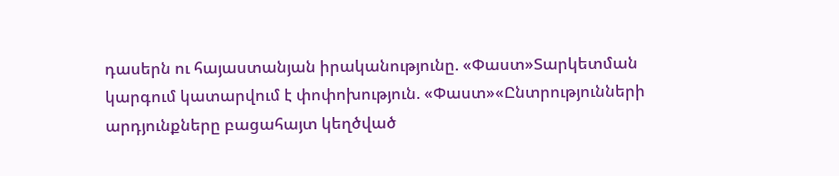դասերն ու հայաստանյան իրականությունը. «Փաստ»Տարկետման կարգում կատարվում է փոփոխություն. «Փաստ»«Ընտրությունների արդյունքները բացահայտ կեղծված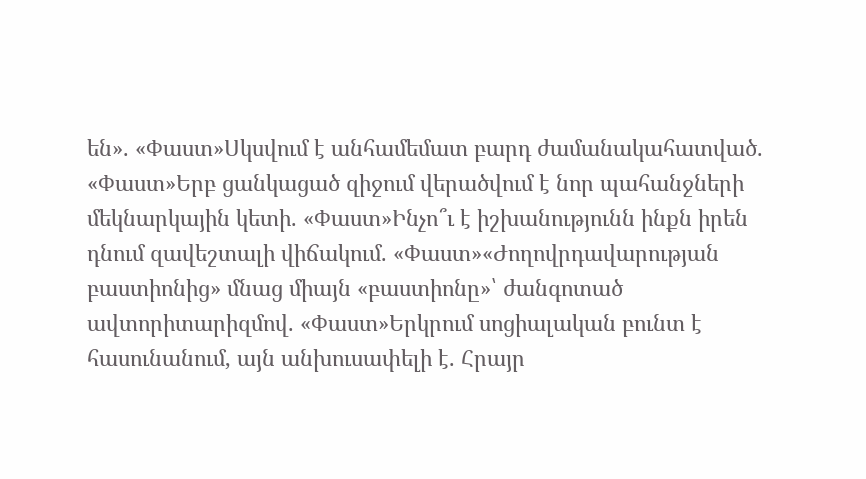են». «Փաստ»Սկսվում է անհամեմատ բարդ ժամանակահատված. «Փաստ»Երբ ցանկացած զիջում վերածվում է նոր պահանջների մեկնարկային կետի. «Փաստ»Ինչո՞ւ է իշխանությունն ինքն իրեն դնում զավեշտալի վիճակում. «Փաստ»«Ժողովրդավարության բաստիոնից» մնաց միայն «բաստիոնը»՝ ժանգոտած ավտորիտարիզմով. «Փաստ»Երկրում սոցիալական բունտ է հասունանում, այն անխուսափելի է. Հրայր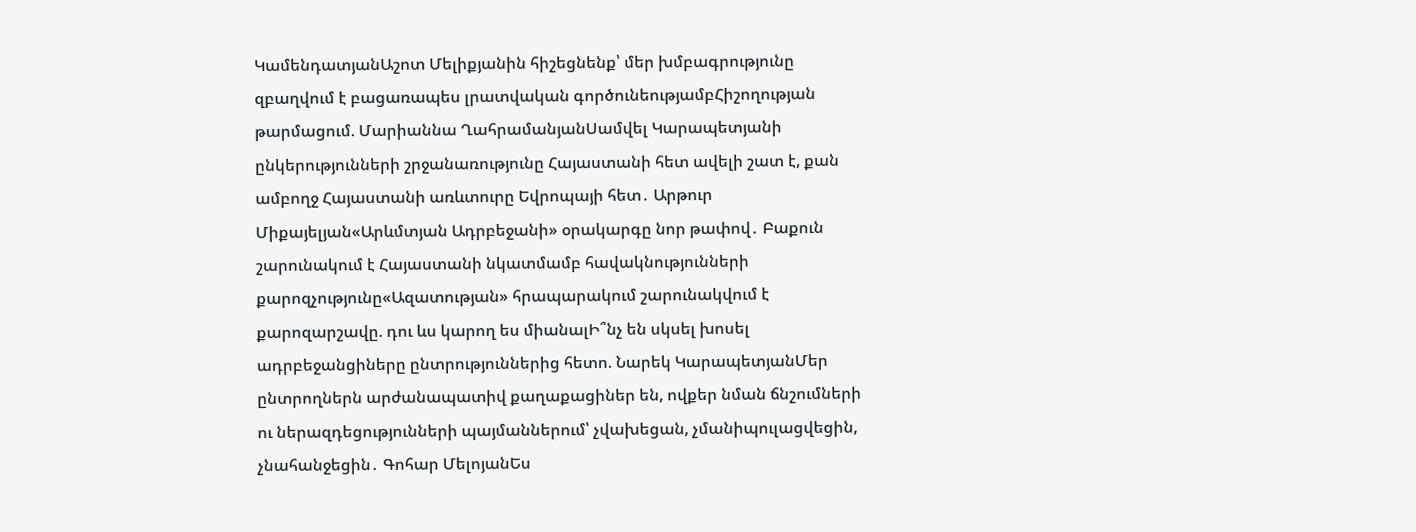ԿամենդատյանԱշոտ Մելիքյանին հիշեցնենք՝ մեր խմբագրությունը զբաղվում է բացառապես լրատվական գործունեությամբՀիշողության թարմացում. Մարիաննա ՂահրամանյանՍամվել Կարապետյանի ընկերությունների շրջանառությունը Հայաստանի հետ ավելի շատ է, քան ամբողջ Հայաստանի առևտուրը Եվրոպայի հետ․ Արթուր Միքայելյան«Արևմտյան Ադրբեջանի» օրակարգը նոր թափով․ Բաքուն շարունակում է Հայաստանի նկատմամբ հավակնությունների քարոզչությունը«Ազատության» հրապարակում շարունակվում է քարոզարշավը. դու ևս կարող ես միանալԻ՞նչ են սկսել խոսել ադրբեջանցիները ընտրություններից հետո. Նարեկ ԿարապետյանՄեր ընտրողներն արժանապատիվ քաղաքացիներ են, ովքեր նման ճնշումների ու ներազդեցությունների պայմաններում՝ չվախեցան, չմանիպուլացվեցին, չնահանջեցին․ Գոհար ՄելոյանԵս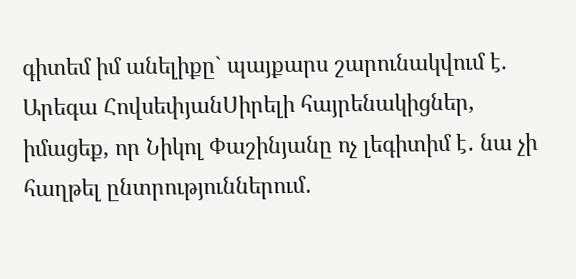գիտեմ իմ անելիքը` պայքարս շարունակվում է. Արեգա ՀովսեփյանՍիրելի հայրենակիցներ, իմացեք, որ Նիկոլ Փաշինյանը ոչ լեգիտիմ է․ նա չի հաղթել ընտրություններում․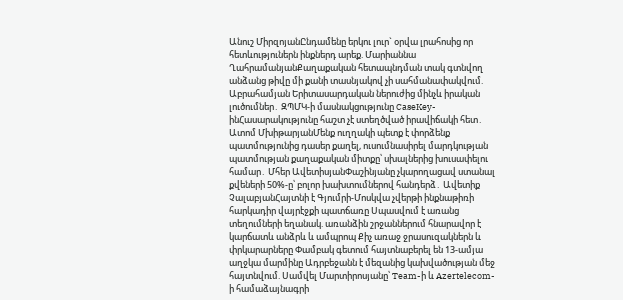Անուշ ՄիրզոյանԸնդամենը երկու լուր` օրվա լրահոսից որ հետևություներն ինքներդ արեք. Մարիաննա ՂահրամանյանՔաղաքական հետապնդման տակ գտնվող անձանց թիվը մի քանի տասնյակով չի սահմանափակվում. Աբրահամյան Երիտասարդական ներուժից մինչև իրական լուծումներ․ ԶՊՄԿ-ի մասնակցությունը CaseKey-ինՀասարակությունը հաշտ չէ ստեղծված իրավիճակի հետ․ Ատոմ ՄխիթարյանՄենք ուղղակի պետք է փորձենք պատմությունից դասեր քաղել, ուսումնասիրել մարդկության պատմության քաղաքական միտքը՝ սխալներից խուսափելու համար․ Մհեր ԱվետիսյանՓաշինյանը չկարողացավ ստանալ քվեների 50%-ը՝ բոլոր խախտումներով հանդերձ․ Ավետիք ՉալաբյանՀայտնի է Գյումրի-Մոսկվա չվերթի ինքնաթիռի հարկադիր վայրէջքի պատճառը Սպասվում է առանց տեղումների եղանակ. առանձին շրջաններում հնարավոր է կարճատև անձրև և ամպրոպ Քիչ առաջ ջրասուզակներն և փրկարարները Փամբակ գետում հայտնաբերել են 13-ամյա աղջկա մարմինը Ադրբեջանն է մեզանից կախվածության մեջ հայտնվում. Սամվել Մարտիրոսյանը՝ Team-ի և Azertelecom-ի համաձայնագրի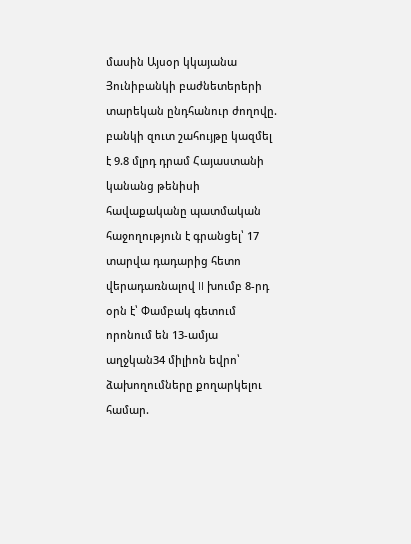մասին Այսօր կկայանա Յունիբանկի բաժնետերերի տարեկան ընդհանուր ժողովը. բանկի զուտ շահույթը կազմել է 9.8 մլրդ դրամ Հայաստանի կանանց թենիսի հավաքականը պատմական հաջողություն է գրանցել՝ 17 տարվա դադարից հետո վերադառնալով II խումբ 8-րդ օրն է՝ Փամբակ գետում որոնում են 13-ամյա աղջկան34 միլիոն եվրո՝ ձախողումները քողարկելու համար.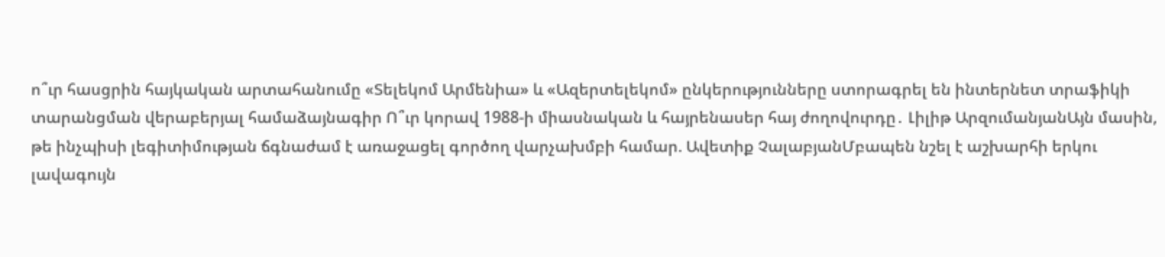ո՞ւր հասցրին հայկական արտահանումը «Տելեկոմ Արմենիա» և «Ազերտելեկոմ» ընկերությունները ստորագրել են ինտերնետ տրաֆիկի տարանցման վերաբերյալ համաձայնագիր Ո՞ւր կորավ 1988-ի միասնական և հայրենասեր հայ ժողովուրդը․ Լիլիթ ԱրզումանյանԱյն մասին, թե ինչպիսի լեգիտիմության ճգնաժամ է առաջացել գործող վարչախմբի համար. Ավետիք ՉալաբյանՄբապեն նշել է աշխարհի երկու լավագույն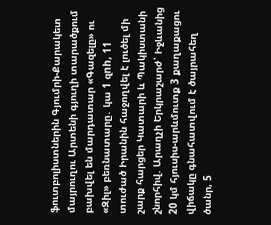ֆուտբոլիստներին Գյումրի-Քարակետ մայրուղու Արտենի գյուղի տարածքում բախվել են մարդատար «Գազելը» ու «Զիլ» բեռնատարը․ կա 1 զnh, 11 տուժած Իրանին հաջողվել է լուծել մի շարք հարցեր Կատարի և Պակիստանի շնորհիվ. Արաղչի Երկրաշարժ՝ Իջևանից 20 կմ հյուսիս-արևմուտք 3 քաղաքացու վիճակը գնահատվում է ծայրահեղ ծանր, 5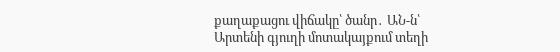քաղաքացու վիճակը՝ ծանր․ ԱՆ-ն՝ Արտենի գյուղի մոտակայքում տեղի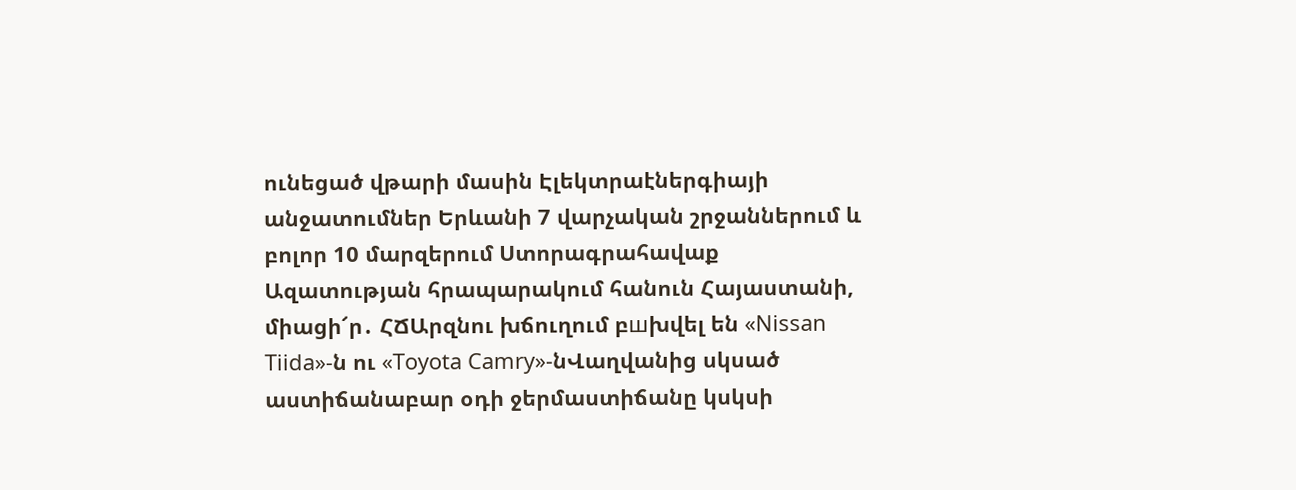ունեցած վթարի մասին Էլեկտրաէներգիայի անջատումներ Երևանի 7 վարչական շրջաններում և բոլոր 10 մարզերում Ստորագրահավաք Ազատության հրապարակում հանուն Հայաստանի, միացի՜ր․ ՀՃԱրզնու խճուղում բшխվել են «Nissan Tiida»-ն ու «Toyota Camry»-նՎաղվանից սկսած աստիճանաբար օդի ջերմաստիճանը կսկսի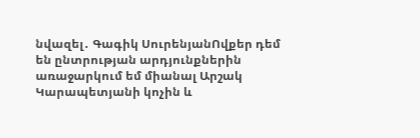նվազել․ Գագիկ ՍուրենյանՈվքեր դեմ են ընտրության արդյունքներին առաջարկում եմ միանալ Արշակ Կարապետյանի կոչին և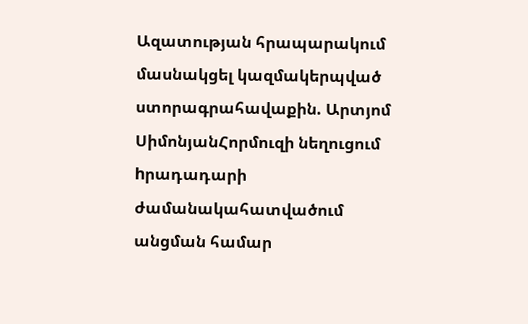Ազատության հրապարակում մասնակցել կազմակերպված ստորագրահավաքին. Արտյոմ ՍիմոնյանՀորմուզի նեղուցում hրադադարի ժամանակահատվածում անցման համար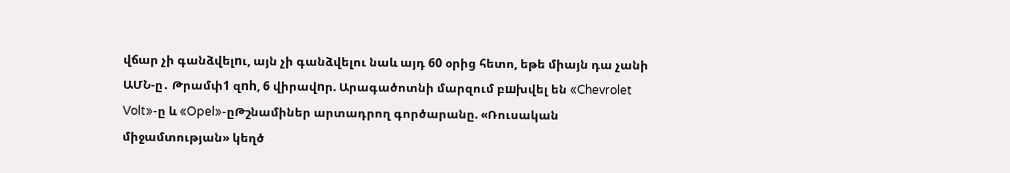վճար չի գանձվելnւ, այն չի գանձվելու նաև այդ 60 օրից հետո, եթե միայն դա չանի ԱՄՆ-ը․ Թրամփ1 զnh, 6 վիրավnր. Արագածոտնի մարզում բшխվել են «Chevrolet Volt»-ը և «Opel»-ըԹշնամիներ արտադրող գործարանը. «Ռուսական միջամտության» կեղծ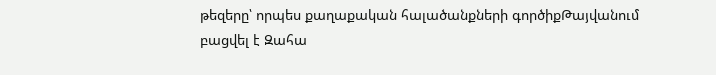թեզերը՝ որպես քաղաքական հալածանքների գործիքԹայվանում բացվել է Զահա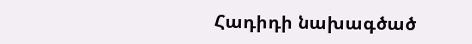Հադիդի նախագծած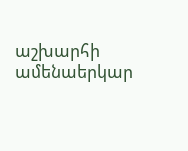աշխարհի ամենաերկար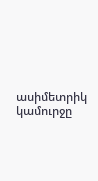ասիմետրիկ կամուրջը